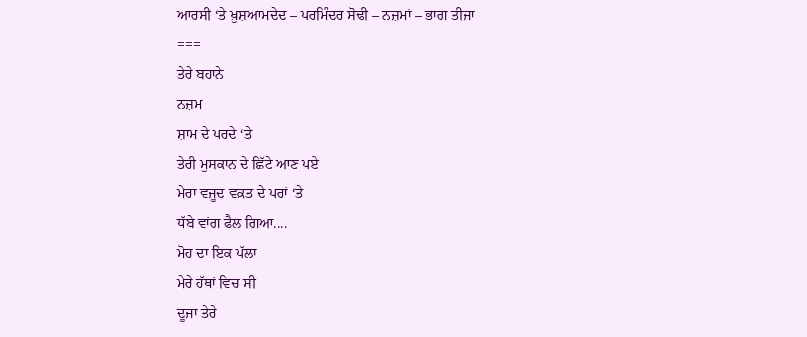ਆਰਸੀ ‘ਤੇ ਖ਼ੁਸ਼ਆਮਦੇਦ – ਪਰਮਿੰਦਰ ਸੋਢੀ – ਨਜ਼ਮਾਂ – ਭਾਗ ਤੀਜਾ
===
ਤੇਰੇ ਬਹਾਨੇ
ਨਜ਼ਮ
ਸ਼ਾਮ ਦੇ ਪਰਦੇ ‘ਤੇ
ਤੇਰੀ ਮੁਸਕਾਨ ਦੇ ਛਿੱਟੇ ਆਣ ਪਏ
ਮੇਰਾ ਵਜੂਦ ਵਕ਼ਤ ਦੇ ਪਰਾਂ ‘ਤੇ
ਧੱਬੇ ਵਾਂਗ ਫੈਲ ਗਿਆ....
ਮੋਹ ਦਾ ਇਕ ਪੱਲਾ
ਮੇਰੇ ਹੱਥਾਂ ਵਿਚ ਸੀ
ਦੂਜਾ ਤੇਰੇ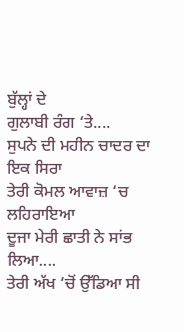ਬੁੱਲ੍ਹਾਂ ਦੇ
ਗੁਲਾਬੀ ਰੰਗ ‘ਤੇ....
ਸੁਪਨੇ ਦੀ ਮਹੀਨ ਚਾਦਰ ਦਾ
ਇਕ ਸਿਰਾ
ਤੇਰੀ ਕੋਮਲ ਆਵਾਜ਼ ‘ਚ ਲਹਿਰਾਇਆ
ਦੂਜਾ ਮੇਰੀ ਛਾਤੀ ਨੇ ਸਾਂਭ ਲਿਆ....
ਤੇਰੀ ਅੱਖ ‘ਚੋਂ ਉੱਡਿਆ ਸੀ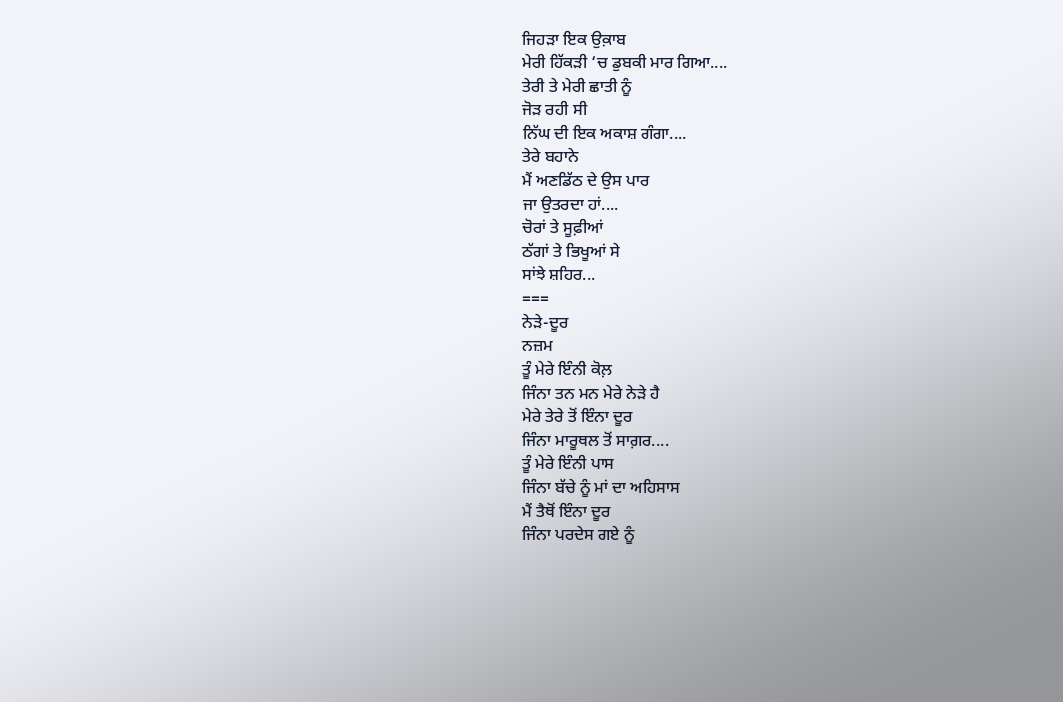ਜਿਹੜਾ ਇਕ ਉਕ਼ਾਬ
ਮੇਰੀ ਹਿੱਕੜੀ ‘ਚ ਡੁਬਕੀ ਮਾਰ ਗਿਆ....
ਤੇਰੀ ਤੇ ਮੇਰੀ ਛਾਤੀ ਨੂੰ
ਜੋੜ ਰਹੀ ਸੀ
ਨਿੱਘ ਦੀ ਇਕ ਅਕਾਸ਼ ਗੰਗਾ....
ਤੇਰੇ ਬਹਾਨੇ
ਮੈਂ ਅਣਡਿੱਠ ਦੇ ਉਸ ਪਾਰ
ਜਾ ਉਤਰਦਾ ਹਾਂ....
ਚੋਰਾਂ ਤੇ ਸੂਫ਼ੀਆਂ
ਠੱਗਾਂ ਤੇ ਭਿਖੂਆਂ ਸੇ
ਸਾਂਝੇ ਸ਼ਹਿਰ...
===
ਨੇੜੇ-ਦੂਰ
ਨਜ਼ਮ
ਤੂੰ ਮੇਰੇ ਇੰਨੀ ਕੋਲ਼
ਜਿੰਨਾ ਤਨ ਮਨ ਮੇਰੇ ਨੇੜੇ ਹੈ
ਮੇਰੇ ਤੇਰੇ ਤੋਂ ਇੰਨਾ ਦੂਰ
ਜਿੰਨਾ ਮਾਰੂਥਲ ਤੋਂ ਸਾਗ਼ਰ....
ਤੂੰ ਮੇਰੇ ਇੰਨੀ ਪਾਸ
ਜਿੰਨਾ ਬੱਚੇ ਨੂੰ ਮਾਂ ਦਾ ਅਹਿਸਾਸ
ਮੈਂ ਤੈਥੋਂ ਇੰਨਾ ਦੂਰ
ਜਿੰਨਾ ਪਰਦੇਸ ਗਏ ਨੂੰ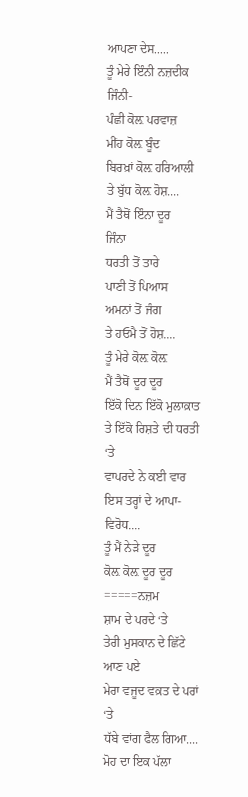ਆਪਣਾ ਦੇਸ.....
ਤੂੰ ਮੇਰੇ ਇੰਨੀ ਨਜ਼ਦੀਕ
ਜਿੰਨੀ-
ਪੰਛੀ ਕੋਲ਼ ਪਰਵਾਜ਼
ਮੀਂਹ ਕੋਲ਼ ਬੂੰਦ
ਬਿਰਖ਼ਾਂ ਕੋਲ਼ ਹਰਿਆਲੀ
ਤੇ ਬੁੱਧ ਕੋਲ਼ ਹੋਸ਼....
ਮੈਂ ਤੈਥੋਂ ਇੰਨਾ ਦੂਰ
ਜਿੰਨਾ
ਧਰਤੀ ਤੋਂ ਤਾਰੇ
ਪਾਣੀ ਤੋਂ ਪਿਆਸ
ਅਮਨਾਂ ਤੋਂ ਜੰਗ
ਤੇ ਹਓਮੈ ਤੋਂ ਹੋਸ਼....
ਤੂੰ ਮੇਰੇ ਕੋਲ਼ ਕੋਲ਼
ਮੈਂ ਤੈਥੋਂ ਦੂਰ ਦੂਰ
ਇੱਕੋ ਦਿਨ ਇੱਕੋ ਮੁਲਾਕ਼ਾਤ
ਤੇ ਇੱਕੋ ਰਿਸ਼ਤੇ ਦੀ ਧਰਤੀ ‘ਤੇ
ਵਾਪਰਦੇ ਨੇ ਕਈ ਵਾਰ
ਇਸ ਤਰ੍ਹਾਂ ਦੇ ਆਪਾ-ਵਿਰੋਧ....
ਤੂੰ ਮੈਂ ਨੇੜੇ ਦੂਰ
ਕੋਲ਼ ਕੋਲ਼ ਦੂਰ ਦੂਰ
=====ਨਜ਼ਮ
ਸ਼ਾਮ ਦੇ ਪਰਦੇ ‘ਤੇ
ਤੇਰੀ ਮੁਸਕਾਨ ਦੇ ਛਿੱਟੇ ਆਣ ਪਏ
ਮੇਰਾ ਵਜੂਦ ਵਕ਼ਤ ਦੇ ਪਰਾਂ ‘ਤੇ
ਧੱਬੇ ਵਾਂਗ ਫੈਲ ਗਿਆ....
ਮੋਹ ਦਾ ਇਕ ਪੱਲਾ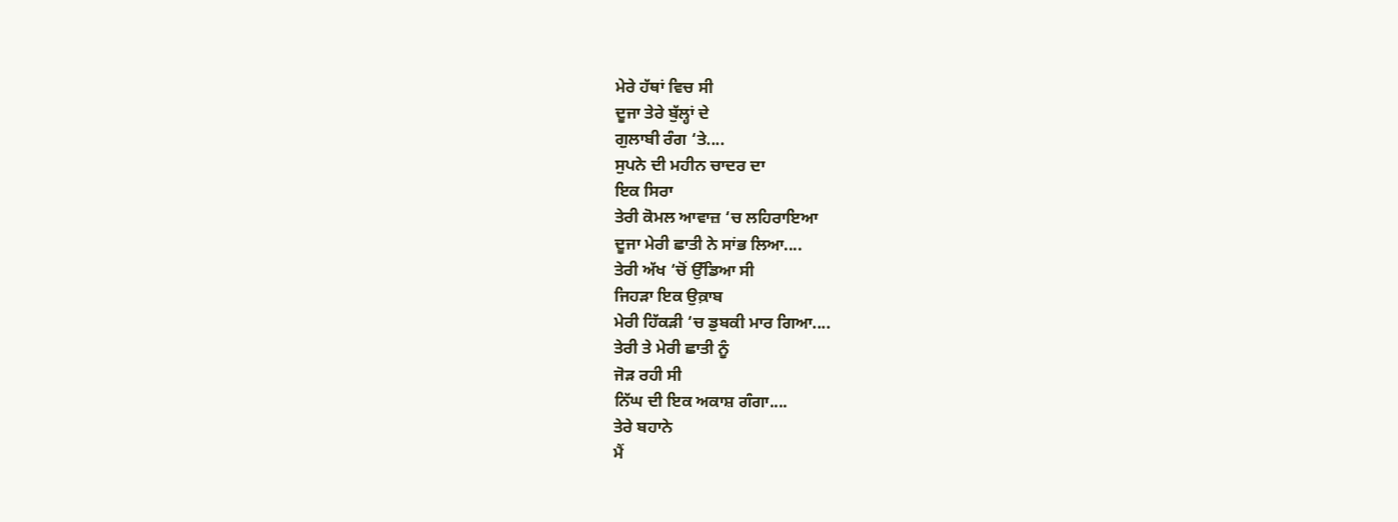ਮੇਰੇ ਹੱਥਾਂ ਵਿਚ ਸੀ
ਦੂਜਾ ਤੇਰੇ ਬੁੱਲ੍ਹਾਂ ਦੇ
ਗੁਲਾਬੀ ਰੰਗ ‘ਤੇ....
ਸੁਪਨੇ ਦੀ ਮਹੀਨ ਚਾਦਰ ਦਾ
ਇਕ ਸਿਰਾ
ਤੇਰੀ ਕੋਮਲ ਆਵਾਜ਼ ‘ਚ ਲਹਿਰਾਇਆ
ਦੂਜਾ ਮੇਰੀ ਛਾਤੀ ਨੇ ਸਾਂਭ ਲਿਆ....
ਤੇਰੀ ਅੱਖ ‘ਚੋਂ ਉੱਡਿਆ ਸੀ
ਜਿਹੜਾ ਇਕ ਉਕ਼ਾਬ
ਮੇਰੀ ਹਿੱਕੜੀ ‘ਚ ਡੁਬਕੀ ਮਾਰ ਗਿਆ....
ਤੇਰੀ ਤੇ ਮੇਰੀ ਛਾਤੀ ਨੂੰ
ਜੋੜ ਰਹੀ ਸੀ
ਨਿੱਘ ਦੀ ਇਕ ਅਕਾਸ਼ ਗੰਗਾ....
ਤੇਰੇ ਬਹਾਨੇ
ਮੈਂ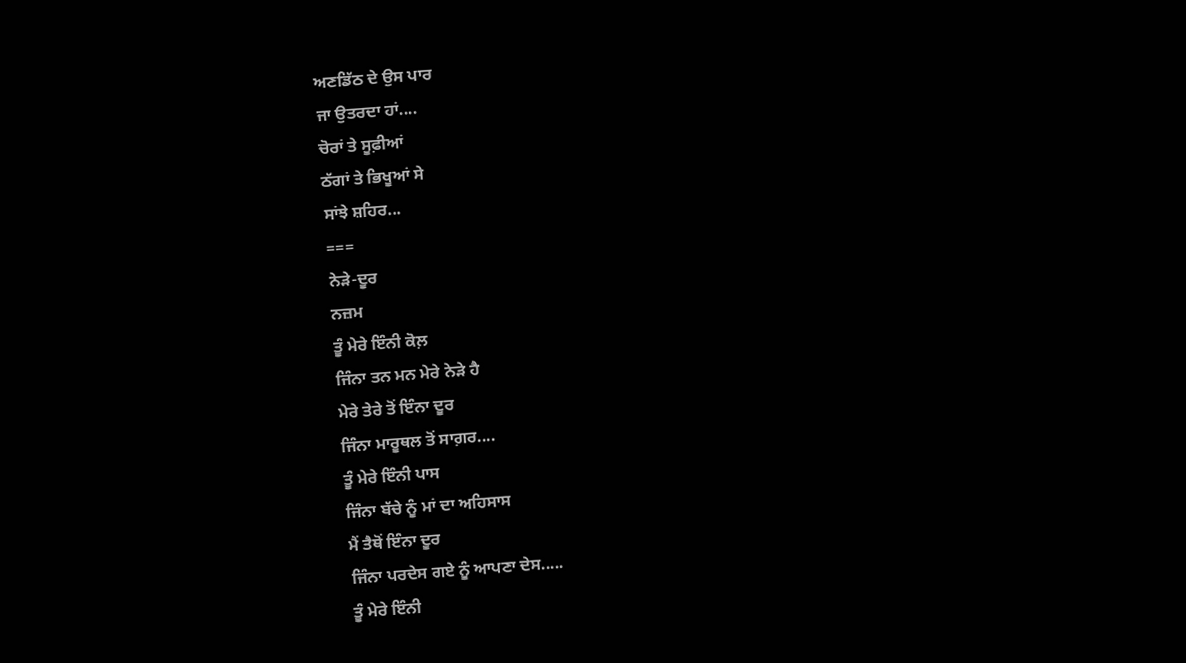ਅਣਡਿੱਠ ਦੇ ਉਸ ਪਾਰ
ਜਾ ਉਤਰਦਾ ਹਾਂ....
ਚੋਰਾਂ ਤੇ ਸੂਫ਼ੀਆਂ
ਠੱਗਾਂ ਤੇ ਭਿਖੂਆਂ ਸੇ
ਸਾਂਝੇ ਸ਼ਹਿਰ...
===
ਨੇੜੇ-ਦੂਰ
ਨਜ਼ਮ
ਤੂੰ ਮੇਰੇ ਇੰਨੀ ਕੋਲ਼
ਜਿੰਨਾ ਤਨ ਮਨ ਮੇਰੇ ਨੇੜੇ ਹੈ
ਮੇਰੇ ਤੇਰੇ ਤੋਂ ਇੰਨਾ ਦੂਰ
ਜਿੰਨਾ ਮਾਰੂਥਲ ਤੋਂ ਸਾਗ਼ਰ....
ਤੂੰ ਮੇਰੇ ਇੰਨੀ ਪਾਸ
ਜਿੰਨਾ ਬੱਚੇ ਨੂੰ ਮਾਂ ਦਾ ਅਹਿਸਾਸ
ਮੈਂ ਤੈਥੋਂ ਇੰਨਾ ਦੂਰ
ਜਿੰਨਾ ਪਰਦੇਸ ਗਏ ਨੂੰ ਆਪਣਾ ਦੇਸ.....
ਤੂੰ ਮੇਰੇ ਇੰਨੀ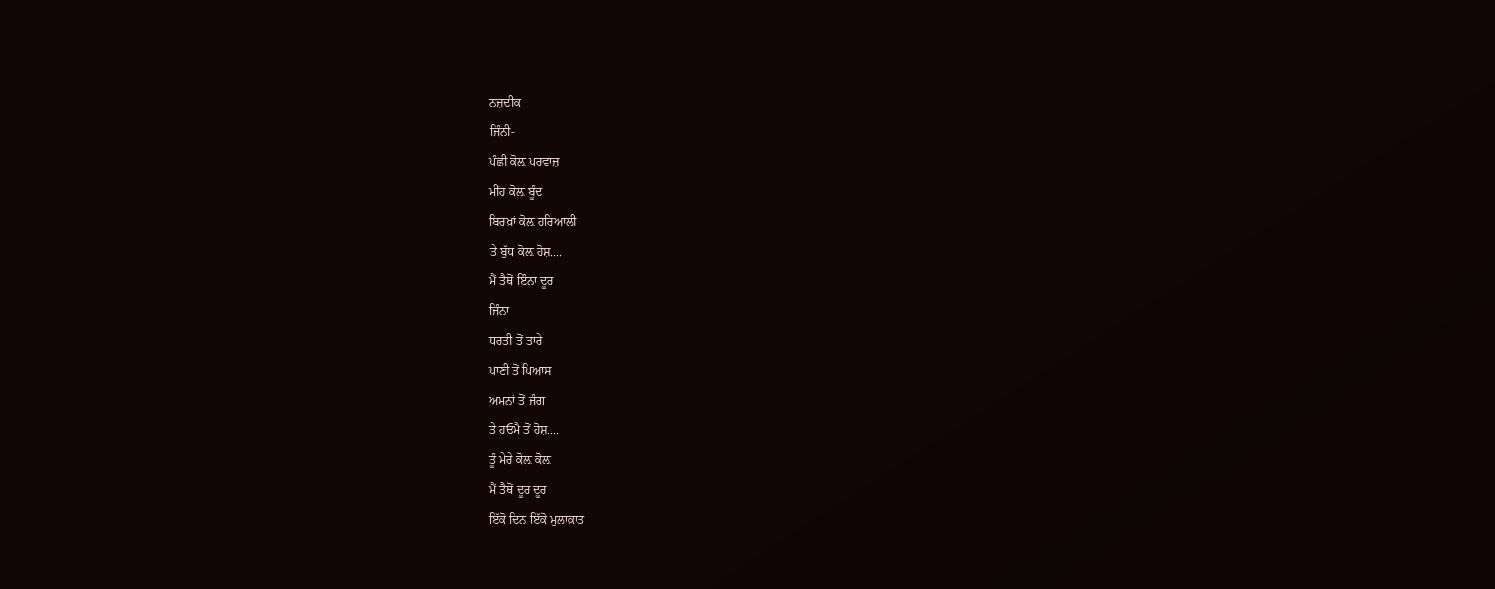ਨਜ਼ਦੀਕ
ਜਿੰਨੀ-
ਪੰਛੀ ਕੋਲ਼ ਪਰਵਾਜ਼
ਮੀਂਹ ਕੋਲ਼ ਬੂੰਦ
ਬਿਰਖ਼ਾਂ ਕੋਲ਼ ਹਰਿਆਲੀ
ਤੇ ਬੁੱਧ ਕੋਲ਼ ਹੋਸ਼....
ਮੈਂ ਤੈਥੋਂ ਇੰਨਾ ਦੂਰ
ਜਿੰਨਾ
ਧਰਤੀ ਤੋਂ ਤਾਰੇ
ਪਾਣੀ ਤੋਂ ਪਿਆਸ
ਅਮਨਾਂ ਤੋਂ ਜੰਗ
ਤੇ ਹਓਮੈ ਤੋਂ ਹੋਸ਼....
ਤੂੰ ਮੇਰੇ ਕੋਲ਼ ਕੋਲ਼
ਮੈਂ ਤੈਥੋਂ ਦੂਰ ਦੂਰ
ਇੱਕੋ ਦਿਨ ਇੱਕੋ ਮੁਲਾਕ਼ਾਤ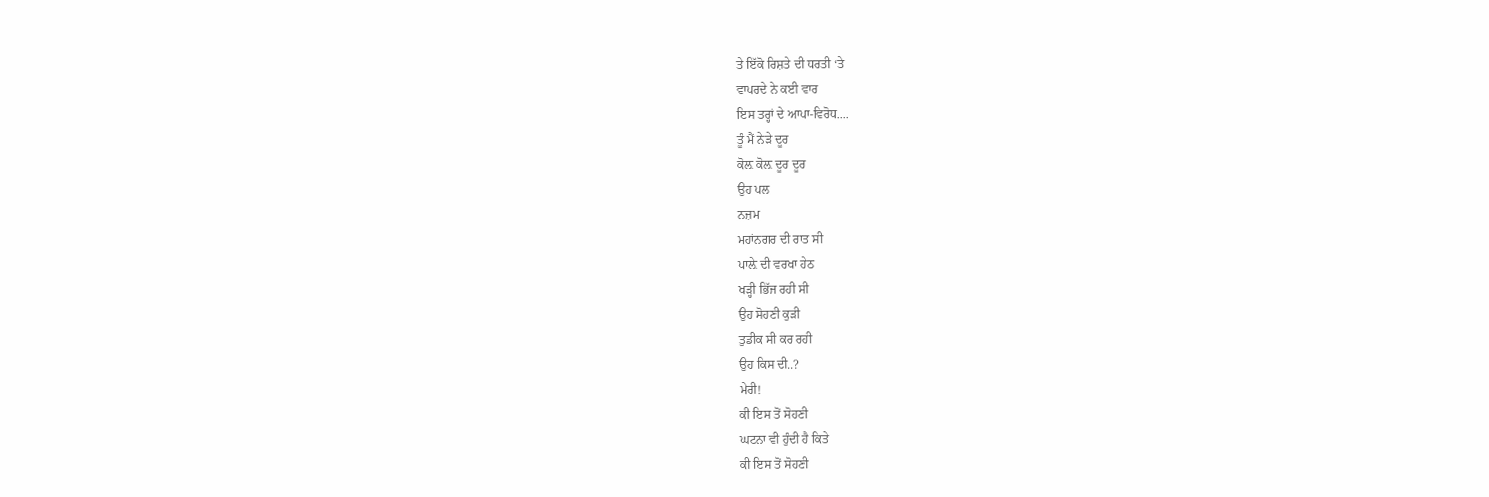ਤੇ ਇੱਕੋ ਰਿਸ਼ਤੇ ਦੀ ਧਰਤੀ ‘ਤੇ
ਵਾਪਰਦੇ ਨੇ ਕਈ ਵਾਰ
ਇਸ ਤਰ੍ਹਾਂ ਦੇ ਆਪਾ-ਵਿਰੋਧ....
ਤੂੰ ਮੈਂ ਨੇੜੇ ਦੂਰ
ਕੋਲ਼ ਕੋਲ਼ ਦੂਰ ਦੂਰ
ਉਹ ਪਲ
ਨਜ਼ਮ
ਮਹਾਂਨਗਰ ਦੀ ਰਾਤ ਸੀ
ਪਾਲ਼ੇ ਦੀ ਵਰਖਾ ਹੇਠ
ਖੜ੍ਹੀ ਭਿੱਜ ਰਹੀ ਸੀ
ਉਹ ਸੋਹਣੀ ਕੁੜੀ
ਤੁਡੀਕ ਸੀ ਕਰ ਰਹੀ
ਉਹ ਕਿਸ ਦੀ..?
ਮੇਰੀ!
ਕੀ ਇਸ ਤੋਂ ਸੋਹਣੀ
ਘਟਨਾ ਵੀ ਹੁੰਦੀ ਹੈ ਕਿਤੇ
ਕੀ ਇਸ ਤੋਂ ਸੋਹਣੀ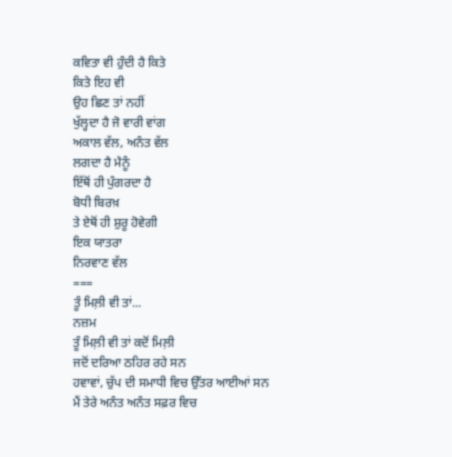ਕਵਿਤਾ ਵੀ ਹੁੰਦੀ ਹੈ ਕਿਤੇ
ਕਿਤੇ ਇਹ ਵੀ
ਉਹ ਛਿਣ ਤਾਂ ਨਹੀਂ
ਖੁੱਲ੍ਹਦਾ ਹੈ ਜੋ ਵਾਰੀ ਵਾਂਗ
ਅਕਾਲ ਵੱਲ, ਅਨੰਤ ਵੱਲ
ਲਗਦਾ ਹੈ ਮੈਨੂੰ
ਇੱਥੋਂ ਹੀ ਪੁੰਗਰਦਾ ਹੈ
ਬੋਧੀ ਬਿਰਖ਼
ਤੇ ਏਥੋਂ ਹੀ ਸ਼ੁਰੂ ਹੋਵੇਗੀ
ਇਕ ਯਾਤਰਾ
ਨਿਰਵਾਣ ਵੱਲ
===
ਤੂੰ ਮਿਲ਼ੀ ਵੀ ਤਾਂ...
ਨਜ਼ਮ
ਤੂੰ ਮਿਲ਼ੀ ਵੀ ਤਾਂ ਕਦੋਂ ਮਿਲ਼ੀ
ਜਦੋਂ ਦਰਿਆ ਠਹਿਰ ਰਹੇ ਸਨ
ਹਵਾਵਾਂ, ਚੁੱਪ ਦੀ ਸਮਾਧੀ ਵਿਚ ਉੱਤਰ ਆਈਆਂ ਸਨ
ਮੈਂ ਤੇਰੇ ਅਨੰਤ ਅਨੰਤ ਸਫ਼ਰ ਵਿਚ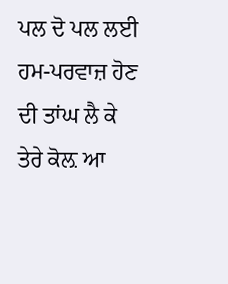ਪਲ ਦੋ ਪਲ ਲਈ
ਹਮ-ਪਰਵਾਜ਼ ਹੋਣ ਦੀ ਤਾਂਘ ਲੈ ਕੇ
ਤੇਰੇ ਕੋਲ਼ ਆ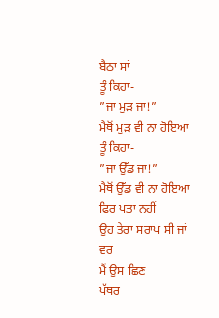ਬੈਠਾ ਸਾਂ
ਤੂੰ ਕਿਹਾ-
”ਜਾ ਮੁੜ ਜਾ!”
ਮੈਥੋਂ ਮੁੜ ਵੀ ਨਾ ਹੋਇਆ
ਤੂੰ ਕਿਹਾ-
”ਜਾ ਉੱਡ ਜਾ!”
ਮੈਥੋਂ ਉੱਡ ਵੀ ਨਾ ਹੋਇਆ
ਫਿਰ ਪਤਾ ਨਹੀਂ
ਉਹ ਤੇਰਾ ਸਰਾਪ ਸੀ ਜਾਂ ਵਰ
ਮੈਂ ਉਸ ਛਿਣ
ਪੱਥਰ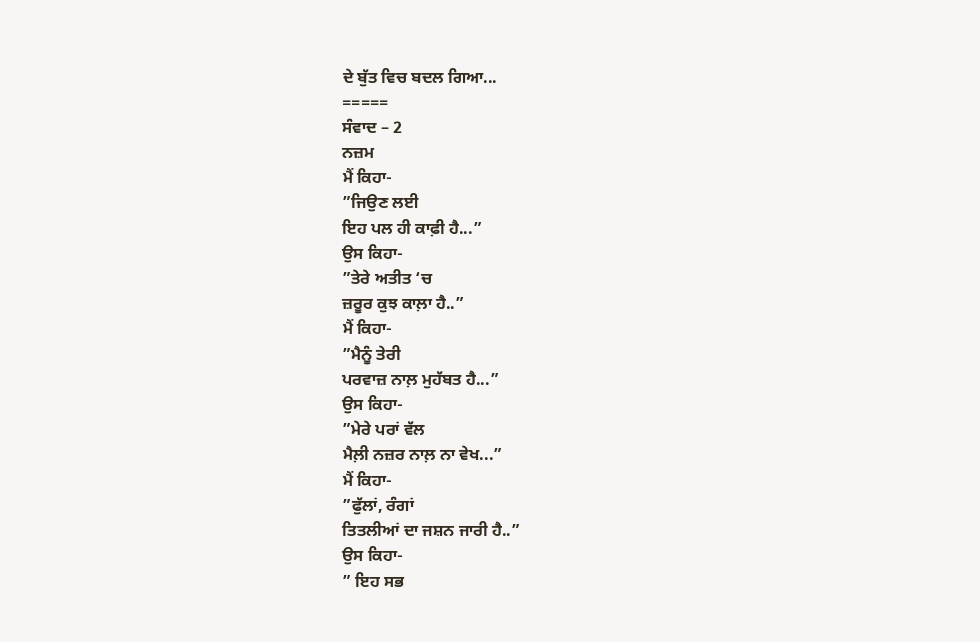ਦੇ ਬੁੱਤ ਵਿਚ ਬਦਲ ਗਿਆ...
=====
ਸੰਵਾਦ – 2
ਨਜ਼ਮ
ਮੈਂ ਕਿਹਾ-
”ਜਿਉਣ ਲਈ
ਇਹ ਪਲ ਹੀ ਕਾਫ਼ੀ ਹੈ...”
ਉਸ ਕਿਹਾ-
”ਤੇਰੇ ਅਤੀਤ ‘ਚ
ਜ਼ਰੂਰ ਕੁਝ ਕਾਲ਼ਾ ਹੈ..”
ਮੈਂ ਕਿਹਾ-
”ਮੈਨੂੰ ਤੇਰੀ
ਪਰਵਾਜ਼ ਨਾਲ਼ ਮੁਹੱਬਤ ਹੈ...”
ਉਸ ਕਿਹਾ-
”ਮੇਰੇ ਪਰਾਂ ਵੱਲ
ਮੈਲ਼ੀ ਨਜ਼ਰ ਨਾਲ਼ ਨਾ ਵੇਖ...”
ਮੈਂ ਕਿਹਾ-
”ਫੁੱਲਾਂ, ਰੰਗਾਂ
ਤਿਤਲੀਆਂ ਦਾ ਜਸ਼ਨ ਜਾਰੀ ਹੈ..”
ਉਸ ਕਿਹਾ-
” ਇਹ ਸਭ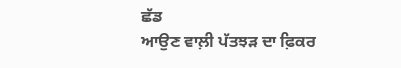ਛੱਡ
ਆਉਣ ਵਾਲ਼ੀ ਪੱਤਝੜ ਦਾ ਫ਼ਿਕਰ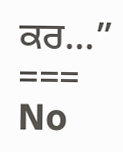ਕਰ...”
===
No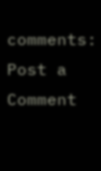comments:
Post a Comment